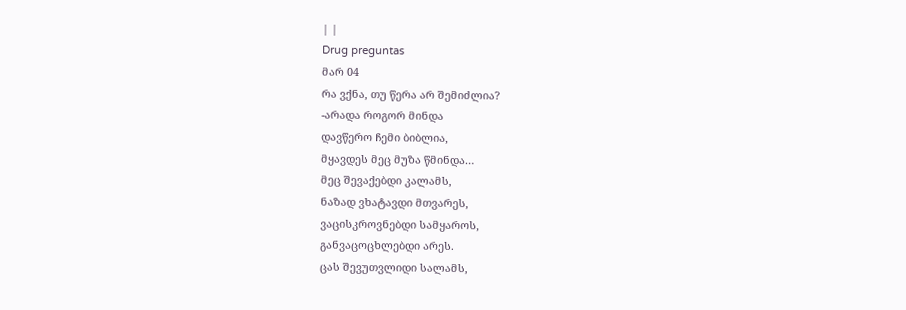| |
Drug preguntas
მარ 04
რა ვქნა, თუ წერა არ შემიძლია?
-არადა როგორ მინდა
დავწერო ჩემი ბიბლია,
მყავდეს მეც მუზა წმინდა…
მეც შევაქებდი კალამს,
ნაზად ვხატავდი მთვარეს,
ვაცისკროვნებდი სამყაროს,
განვაცოცხლებდი არეს.
ცას შევუთვლიდი სალამს,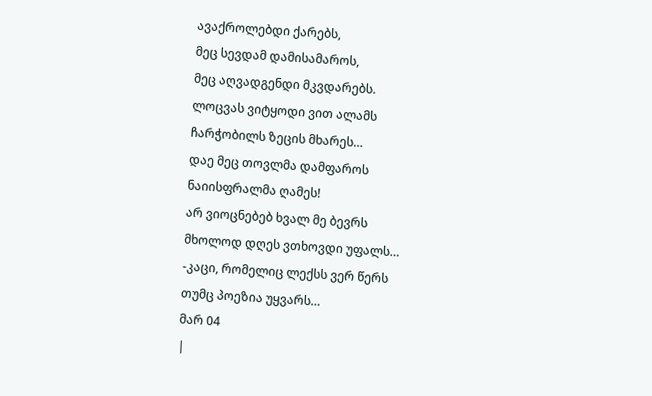ავაქროლებდი ქარებს,
მეც სევდამ დამისამაროს,
მეც აღვადგენდი მკვდარებს.
ლოცვას ვიტყოდი ვით ალამს
ჩარჭობილს ზეცის მხარეს…
დაე მეც თოვლმა დამფაროს
ნაიისფრალმა ღამეს!
არ ვიოცნებებ ხვალ მე ბევრს
მხოლოდ დღეს ვთხოვდი უფალს…
-კაცი, რომელიც ლექსს ვერ წერს
თუმც პოეზია უყვარს…
მარ 04
|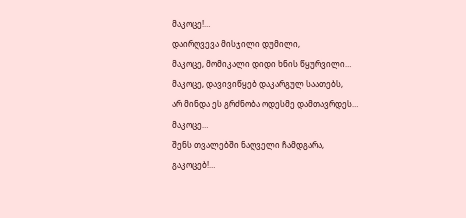მაკოცე!…
დაირღვევა მისჯილი დუმილი,
მაკოცე, მომიკალი დიდი ხნის წყურვილი…
მაკოცე, დავივიწყებ დაკარგულ საათებს,
არ მინდა ეს გრძნობა ოდესმე დამთავრდეს…
მაკოცე…
შენს თვალებში ნაღველი ჩამდგარა,
გაკოცებ!…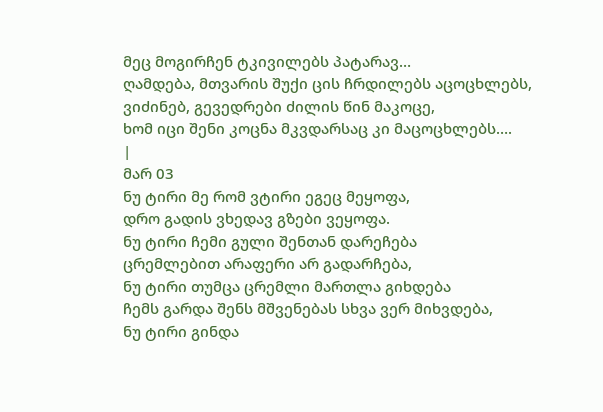მეც მოგირჩენ ტკივილებს პატარავ…
ღამდება, მთვარის შუქი ცის ჩრდილებს აცოცხლებს,
ვიძინებ, გევედრები ძილის წინ მაკოცე,
ხომ იცი შენი კოცნა მკვდარსაც კი მაცოცხლებს….
|
მარ 03
ნუ ტირი მე რომ ვტირი ეგეც მეყოფა,
დრო გადის ვხედავ გზები ვეყოფა.
ნუ ტირი ჩემი გული შენთან დარეჩება
ცრემლებით არაფერი არ გადარჩება,
ნუ ტირი თუმცა ცრემლი მართლა გიხდება
ჩემს გარდა შენს მშვენებას სხვა ვერ მიხვდება,
ნუ ტირი გინდა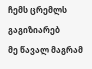ჩემს ცრემლს გაგიზიარებ
მე წავალ მაგრამ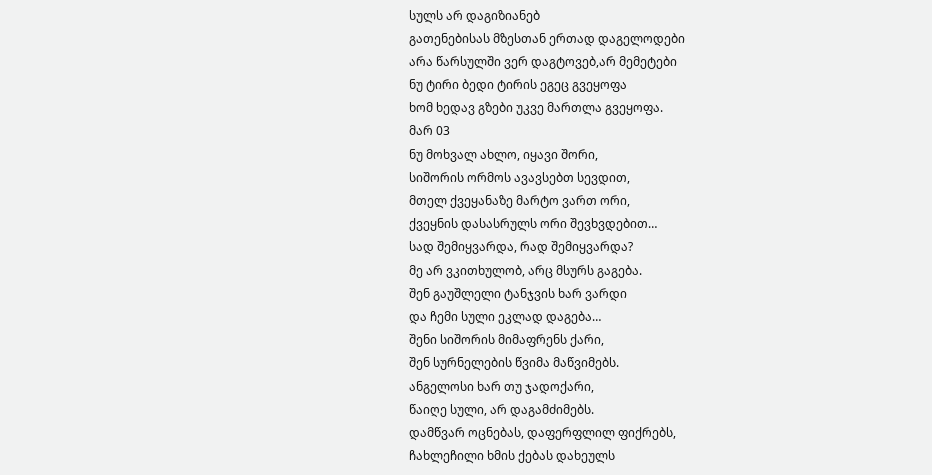სულს არ დაგიზიანებ
გათენებისას მზესთან ერთად დაგელოდები
არა წარსულში ვერ დაგტოვებ,არ მემეტები
ნუ ტირი ბედი ტირის ეგეც გვეყოფა
ხომ ხედავ გზები უკვე მართლა გვეყოფა.
მარ 03
ნუ მოხვალ ახლო, იყავი შორი,
სიშორის ორმოს ავავსებთ სევდით,
მთელ ქვეყანაზე მარტო ვართ ორი,
ქვეყნის დასასრულს ორი შევხვდებით…
სად შემიყვარდა, რად შემიყვარდა?
მე არ ვკითხულობ, არც მსურს გაგება.
შენ გაუშლელი ტანჯვის ხარ ვარდი
და ჩემი სული ეკლად დაგება…
შენი სიშორის მიმაფრენს ქარი,
შენ სურნელების წვიმა მაწვიმებს.
ანგელოსი ხარ თუ ჯადოქარი,
წაიღე სული, არ დაგამძიმებს.
დამწვარ ოცნებას, დაფერფლილ ფიქრებს,
ჩახლეჩილი ხმის ქებას დახეულს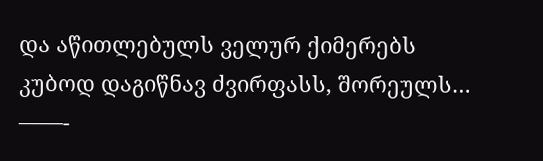და აწითლებულს ველურ ქიმერებს
კუბოდ დაგიწნავ ძვირფასს, შორეულს…
——-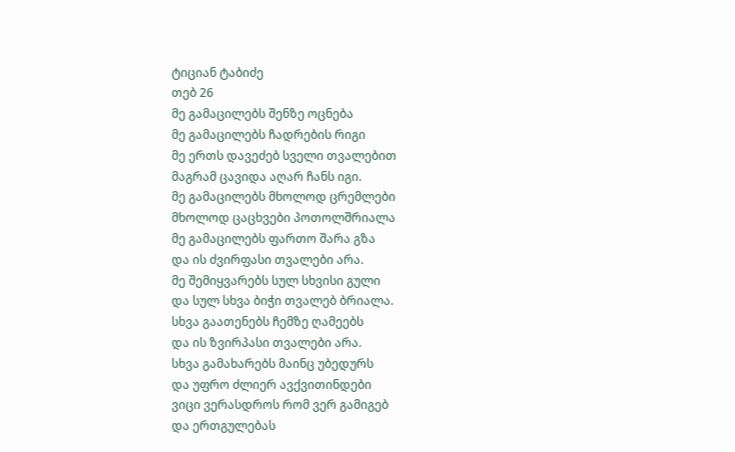ტიციან ტაბიძე
თებ 26
მე გამაცილებს შენზე ოცნება
მე გამაცილებს ჩადრების რიგი
მე ერთს დავეძებ სველი თვალებით
მაგრამ ცავიდა აღარ ჩანს იგი.
მე გამაცილებს მხოლოდ ცრემლები
მხოლოდ ცაცხვები პოთოლშრიალა
მე გამაცილებს ფართო შარა გზა
და ის ძვირფასი თვალები არა.
მე შემიყვარებს სულ სხვისი გული
და სულ სხვა ბიჭი თვალებ ბრიალა.
სხვა გაათენებს ჩემზე ღამეებს
და ის ზვირპასი თვალები არა.
სხვა გამახარებს მაინც უბედურს
და უფრო ძლიერ ავქვითინდები
ვიცი ვერასდროს რომ ვერ გამიგებ
და ერთგულებას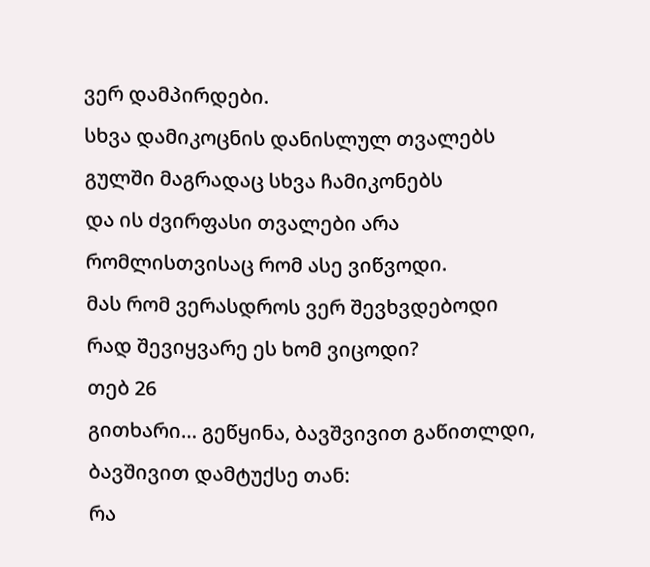ვერ დამპირდები.
სხვა დამიკოცნის დანისლულ თვალებს
გულში მაგრადაც სხვა ჩამიკონებს
და ის ძვირფასი თვალები არა
რომლისთვისაც რომ ასე ვიწვოდი.
მას რომ ვერასდროს ვერ შევხვდებოდი
რად შევიყვარე ეს ხომ ვიცოდი?
თებ 26
გითხარი… გეწყინა, ბავშვივით გაწითლდი,
ბავშივით დამტუქსე თან:
რა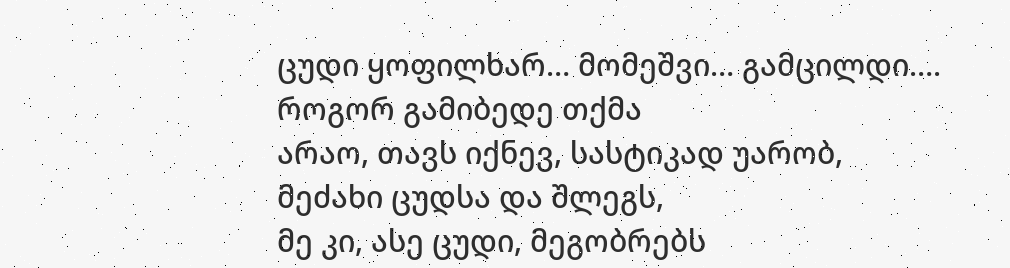ცუდი ყოფილხარ… მომეშვი… გამცილდი….
როგორ გამიბედე თქმა
არაო, თავს იქნევ, სასტიკად უარობ,
მეძახი ცუდსა და შლეგს,
მე კი, ასე ცუდი, მეგობრებს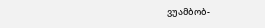ვუამბობ-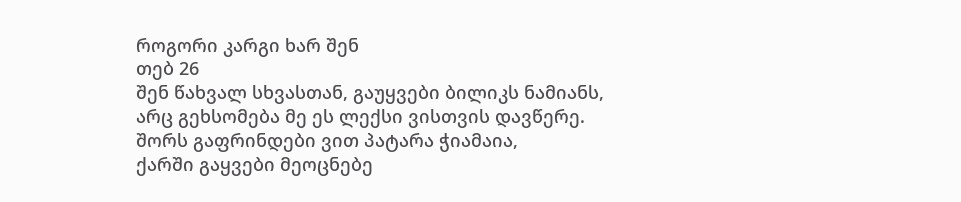როგორი კარგი ხარ შენ
თებ 26
შენ წახვალ სხვასთან, გაუყვები ბილიკს ნამიანს,
არც გეხსომება მე ეს ლექსი ვისთვის დავწერე.
შორს გაფრინდები ვით პატარა ჭიამაია,
ქარში გაყვები მეოცნებე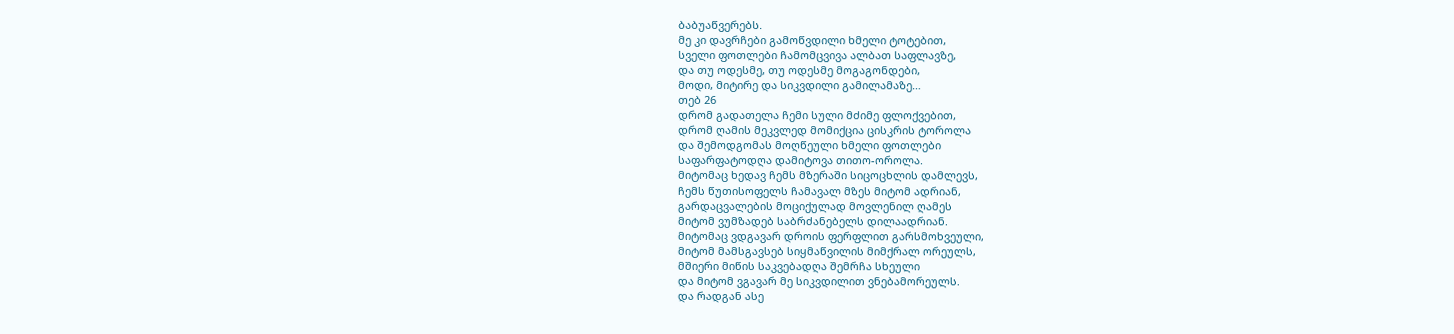ბაბუაწვერებს.
მე კი დავრჩები გამოწვდილი ხმელი ტოტებით,
სველი ფოთლები ჩამომცვივა ალბათ საფლავზე,
და თუ ოდესმე, თუ ოდესმე მოგაგონდები,
მოდი, მიტირე და სიკვდილი გამილამაზე…
თებ 26
დრომ გადათელა ჩემი სული მძიმე ფლოქვებით,
დრომ ღამის მეკვლედ მომიქცია ცისკრის ტოროლა
და შემოდგომას მოღწეული ხმელი ფოთლები
საფარფატოდღა დამიტოვა თითო-ოროლა.
მიტომაც ხედავ ჩემს მზერაში სიცოცხლის დამლევს,
ჩემს წუთისოფელს ჩამავალ მზეს მიტომ ადრიან,
გარდაცვალების მოციქულად მოვლენილ ღამეს
მიტომ ვუმზადებ საბრძანებელს დილაადრიან.
მიტომაც ვდგავარ დროის ფერფლით გარსმოხვეული,
მიტომ მამსგავსებ სიყმაწვილის მიმქრალ ორეულს,
მშიერი მიწის საკვებადღა შემრჩა სხეული
და მიტომ ვგავარ მე სიკვდილით ვნებამორეულს.
და რადგან ასე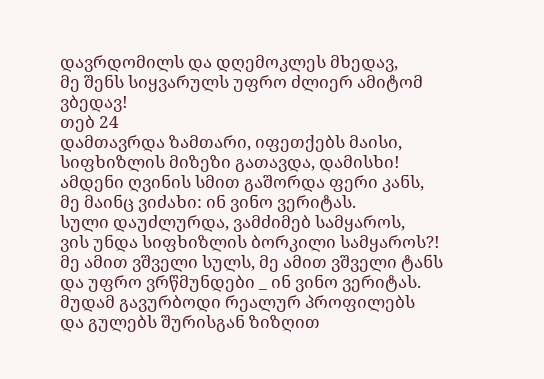დავრდომილს და დღემოკლეს მხედავ,
მე შენს სიყვარულს უფრო ძლიერ ამიტომ ვბედავ!
თებ 24
დამთავრდა ზამთარი, იფეთქებს მაისი,
სიფხიზლის მიზეზი გათავდა, დამისხი!
ამდენი ღვინის სმით გაშორდა ფერი კანს,
მე მაინც ვიძახი: ინ ვინო ვერიტას.
სული დაუძლურდა, ვამძიმებ სამყაროს,
ვის უნდა სიფხიზლის ბორკილი სამყაროს?!
მე ამით ვშველი სულს, მე ამით ვშველი ტანს
და უფრო ვრწმუნდები _ ინ ვინო ვერიტას.
მუდამ გავურბოდი რეალურ პროფილებს
და გულებს შურისგან ზიზღით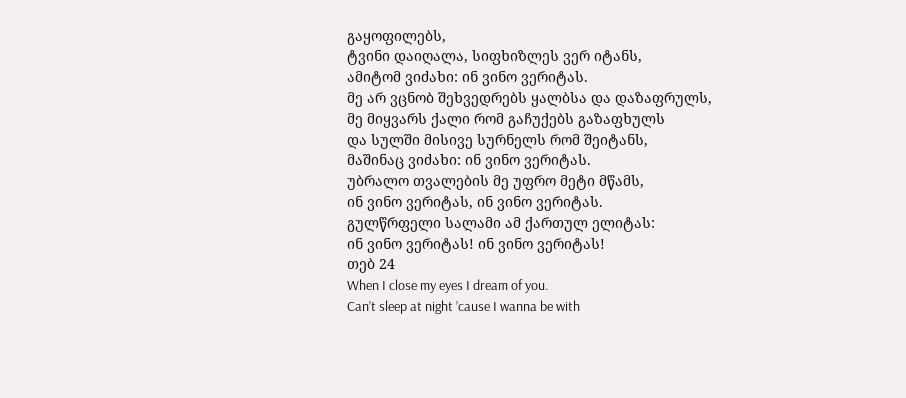გაყოფილებს,
ტვინი დაიღალა, სიფხიზლეს ვერ იტანს,
ამიტომ ვიძახი: ინ ვინო ვერიტას.
მე არ ვცნობ შეხვედრებს ყალბსა და დაზაფრულს,
მე მიყვარს ქალი რომ გაჩუქებს გაზაფხულს
და სულში მისივე სურნელს რომ შეიტანს,
მაშინაც ვიძახი: ინ ვინო ვერიტას.
უბრალო თვალების მე უფრო მეტი მწამს,
ინ ვინო ვერიტას, ინ ვინო ვერიტას.
გულწრფელი სალამი ამ ქართულ ელიტას:
ინ ვინო ვერიტას! ინ ვინო ვერიტას!
თებ 24
When I close my eyes I dream of you.
Can’t sleep at night ’cause I wanna be with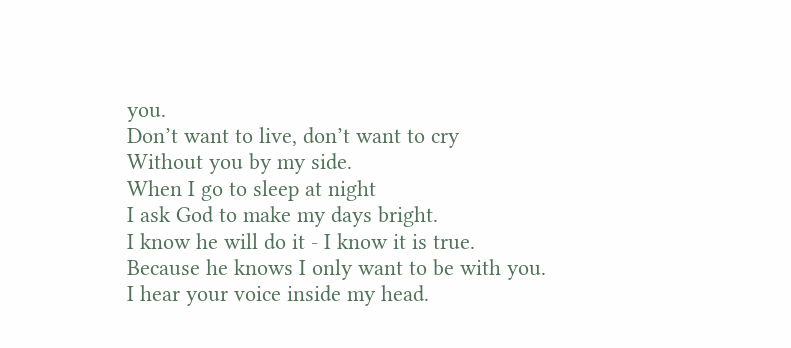you.
Don’t want to live, don’t want to cry
Without you by my side.
When I go to sleep at night
I ask God to make my days bright.
I know he will do it - I know it is true.
Because he knows I only want to be with you.
I hear your voice inside my head.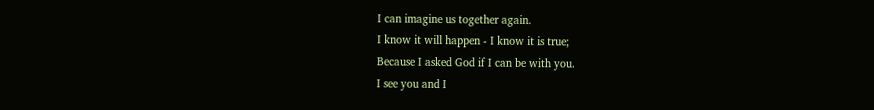I can imagine us together again.
I know it will happen - I know it is true;
Because I asked God if I can be with you.
I see you and I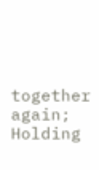together again;
Holding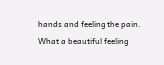hands and feeling the pain.
What a beautiful feeling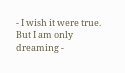- I wish it were true.
But I am only dreaming -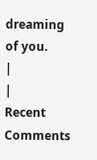dreaming of you.
|
|
Recent Comments